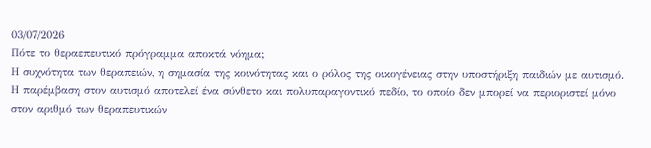03/07/2026
Πότε το θεραεπευτικό πρόγραμμα αποκτά νόημα;
Η συχνότητα των θεραπειών, η σημασία της κοινότητας και ο ρόλος της οικογένειας στην υποστήριξη παιδιών με αυτισμό.
Η παρέμβαση στον αυτισμό αποτελεί ένα σύνθετο και πολυπαραγοντικό πεδίο, το οποίο δεν μπορεί να περιοριστεί μόνο στον αριθμό των θεραπευτικών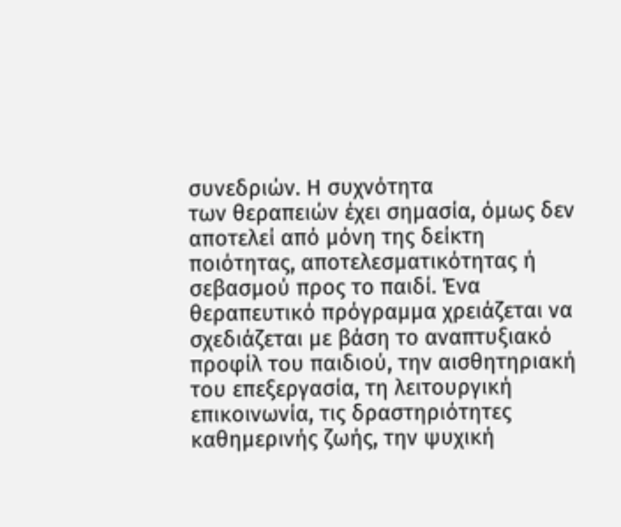συνεδριών. Η συχνότητα
των θεραπειών έχει σημασία, όμως δεν αποτελεί από μόνη της δείκτη ποιότητας, αποτελεσματικότητας ή σεβασμού προς το παιδί. Ένα θεραπευτικό πρόγραμμα χρειάζεται να σχεδιάζεται με βάση το αναπτυξιακό προφίλ του παιδιού, την αισθητηριακή του επεξεργασία, τη λειτουργική επικοινωνία, τις δραστηριότητες καθημερινής ζωής, την ψυχική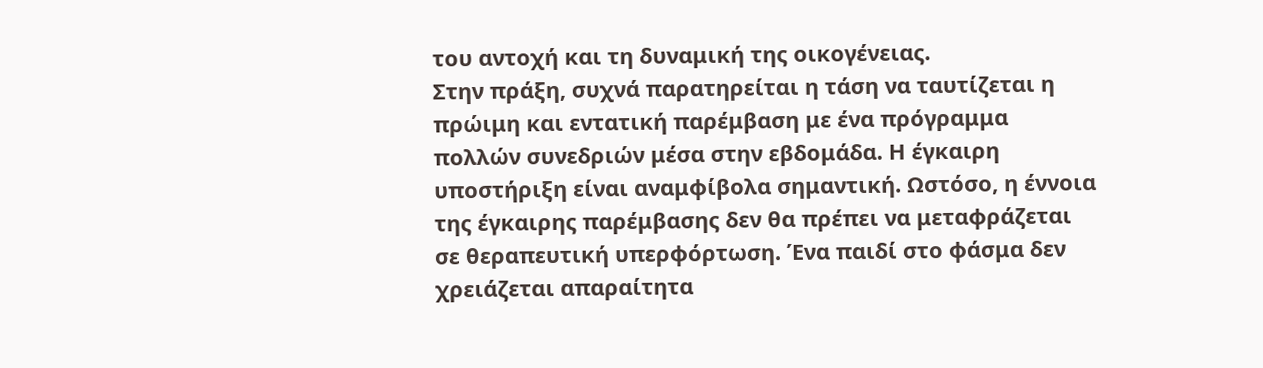του αντοχή και τη δυναμική της οικογένειας.
Στην πράξη, συχνά παρατηρείται η τάση να ταυτίζεται η πρώιμη και εντατική παρέμβαση με ένα πρόγραμμα πολλών συνεδριών μέσα στην εβδομάδα. Η έγκαιρη υποστήριξη είναι αναμφίβολα σημαντική. Ωστόσο, η έννοια της έγκαιρης παρέμβασης δεν θα πρέπει να μεταφράζεται σε θεραπευτική υπερφόρτωση. Ένα παιδί στο φάσμα δεν χρειάζεται απαραίτητα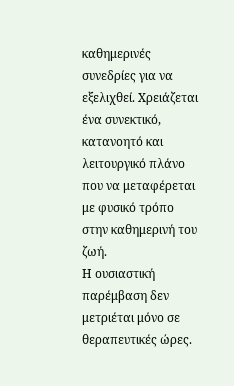καθημερινές συνεδρίες για να εξελιχθεί. Χρειάζεται ένα συνεκτικό, κατανοητό και λειτουργικό πλάνο που να μεταφέρεται με φυσικό τρόπο στην καθημερινή του ζωή.
Η ουσιαστική παρέμβαση δεν μετριέται μόνο σε θεραπευτικές ώρες.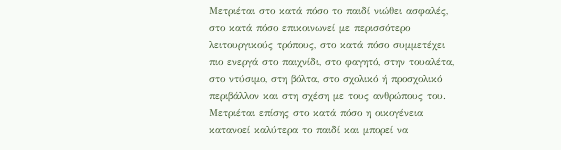Μετριέται στο κατά πόσο το παιδί νιώθει ασφαλές, στο κατά πόσο επικοινωνεί με περισσότερο λειτουργικούς τρόπους, στο κατά πόσο συμμετέχει πιο ενεργά στο παιχνίδι, στο φαγητό, στην τουαλέτα, στο ντύσιμο, στη βόλτα, στο σχολικό ή προσχολικό περιβάλλον και στη σχέση με τους ανθρώπους του. Μετριέται επίσης στο κατά πόσο η οικογένεια κατανοεί καλύτερα το παιδί και μπορεί να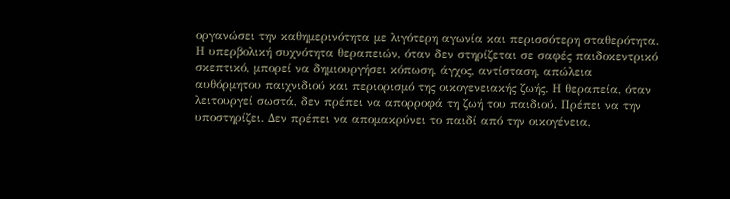οργανώσει την καθημερινότητα με λιγότερη αγωνία και περισσότερη σταθερότητα.
Η υπερβολική συχνότητα θεραπειών, όταν δεν στηρίζεται σε σαφές παιδοκεντρικό σκεπτικό, μπορεί να δημιουργήσει κόπωση, άγχος, αντίσταση, απώλεια αυθόρμητου παιχνιδιού και περιορισμό της οικογενειακής ζωής. Η θεραπεία, όταν λειτουργεί σωστά, δεν πρέπει να απορροφά τη ζωή του παιδιού. Πρέπει να την υποστηρίζει. Δεν πρέπει να απομακρύνει το παιδί από την οικογένεια,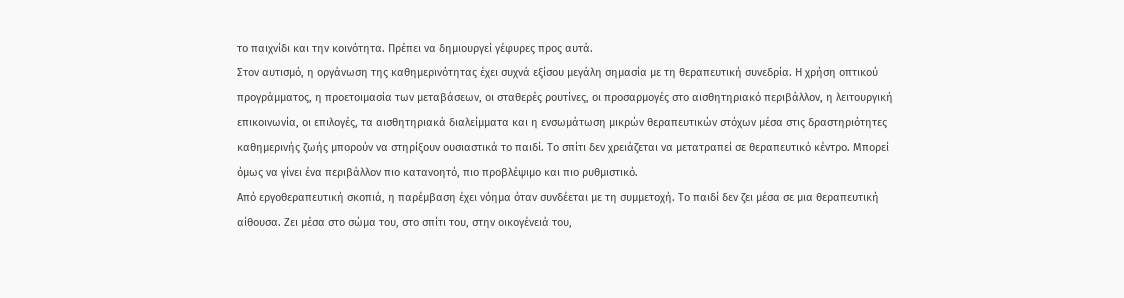το παιχνίδι και την κοινότητα. Πρέπει να δημιουργεί γέφυρες προς αυτά.
Στον αυτισμό, η οργάνωση της καθημερινότητας έχει συχνά εξίσου μεγάλη σημασία με τη θεραπευτική συνεδρία. Η χρήση οπτικού προγράμματος, η προετοιμασία των μεταβάσεων, οι σταθερές ρουτίνες, οι προσαρμογές στο αισθητηριακό περιβάλλον, η λειτουργική επικοινωνία, οι επιλογές, τα αισθητηριακά διαλείμματα και η ενσωμάτωση μικρών θεραπευτικών στόχων μέσα στις δραστηριότητες καθημερινής ζωής μπορούν να στηρίξουν ουσιαστικά το παιδί. Το σπίτι δεν χρειάζεται να μετατραπεί σε θεραπευτικό κέντρο. Μπορεί όμως να γίνει ένα περιβάλλον πιο κατανοητό, πιο προβλέψιμο και πιο ρυθμιστικό.
Από εργοθεραπευτική σκοπιά, η παρέμβαση έχει νόημα όταν συνδέεται με τη συμμετοχή. Το παιδί δεν ζει μέσα σε μια θεραπευτική αίθουσα. Ζει μέσα στο σώμα του, στο σπίτι του, στην οικογένειά του,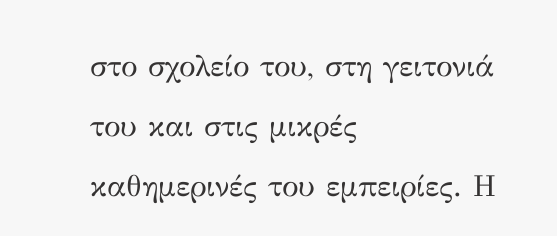στο σχολείο του, στη γειτονιά του και στις μικρές καθημερινές του εμπειρίες. Η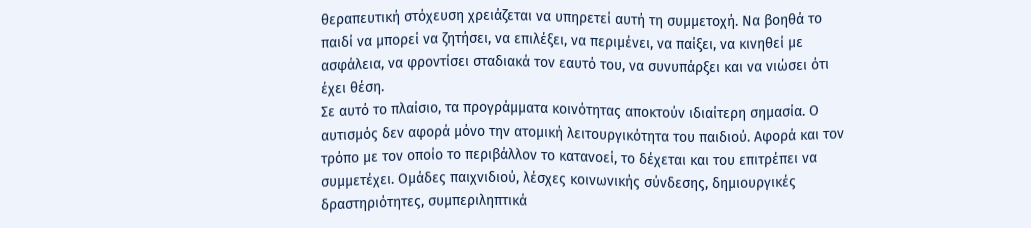θεραπευτική στόχευση χρειάζεται να υπηρετεί αυτή τη συμμετοχή. Να βοηθά το παιδί να μπορεί να ζητήσει, να επιλέξει, να περιμένει, να παίξει, να κινηθεί με ασφάλεια, να φροντίσει σταδιακά τον εαυτό του, να συνυπάρξει και να νιώσει ότι έχει θέση.
Σε αυτό το πλαίσιο, τα προγράμματα κοινότητας αποκτούν ιδιαίτερη σημασία. Ο αυτισμός δεν αφορά μόνο την ατομική λειτουργικότητα του παιδιού. Αφορά και τον τρόπο με τον οποίο το περιβάλλον το κατανοεί, το δέχεται και του επιτρέπει να συμμετέχει. Ομάδες παιχνιδιού, λέσχες κοινωνικής σύνδεσης, δημιουργικές δραστηριότητες, συμπεριληπτικά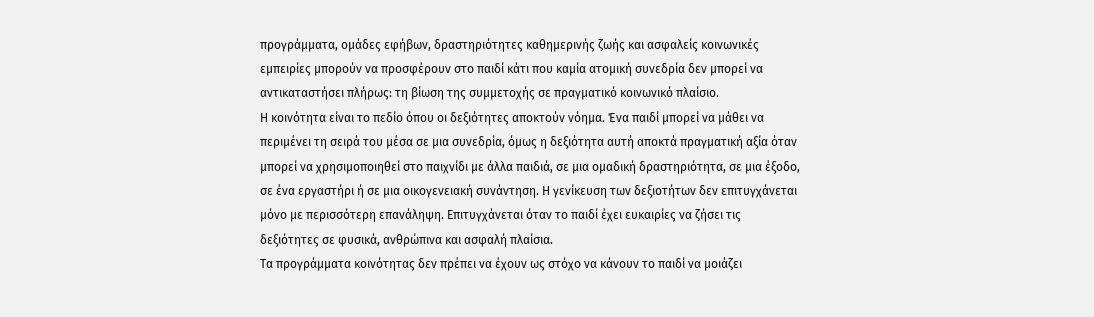προγράμματα, ομάδες εφήβων, δραστηριότητες καθημερινής ζωής και ασφαλείς κοινωνικές εμπειρίες μπορούν να προσφέρουν στο παιδί κάτι που καμία ατομική συνεδρία δεν μπορεί να αντικαταστήσει πλήρως: τη βίωση της συμμετοχής σε πραγματικό κοινωνικό πλαίσιο.
Η κοινότητα είναι το πεδίο όπου οι δεξιότητες αποκτούν νόημα. Ένα παιδί μπορεί να μάθει να περιμένει τη σειρά του μέσα σε μια συνεδρία, όμως η δεξιότητα αυτή αποκτά πραγματική αξία όταν μπορεί να χρησιμοποιηθεί στο παιχνίδι με άλλα παιδιά, σε μια ομαδική δραστηριότητα, σε μια έξοδο, σε ένα εργαστήρι ή σε μια οικογενειακή συνάντηση. Η γενίκευση των δεξιοτήτων δεν επιτυγχάνεται μόνο με περισσότερη επανάληψη. Επιτυγχάνεται όταν το παιδί έχει ευκαιρίες να ζήσει τις δεξιότητες σε φυσικά, ανθρώπινα και ασφαλή πλαίσια.
Τα προγράμματα κοινότητας δεν πρέπει να έχουν ως στόχο να κάνουν το παιδί να μοιάζει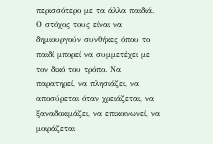περισσότερο με τα άλλα παιδιά. Ο στόχος τους είναι να δημιουργούν συνθήκες όπου το παιδί μπορεί να συμμετέχει με τον δικό του τρόπο. Να παρατηρεί, να πλησιάζει, να αποσύρεται όταν χρειάζεται, να ξαναδοκιμάζει, να επικοινωνεί, να μοιράζεται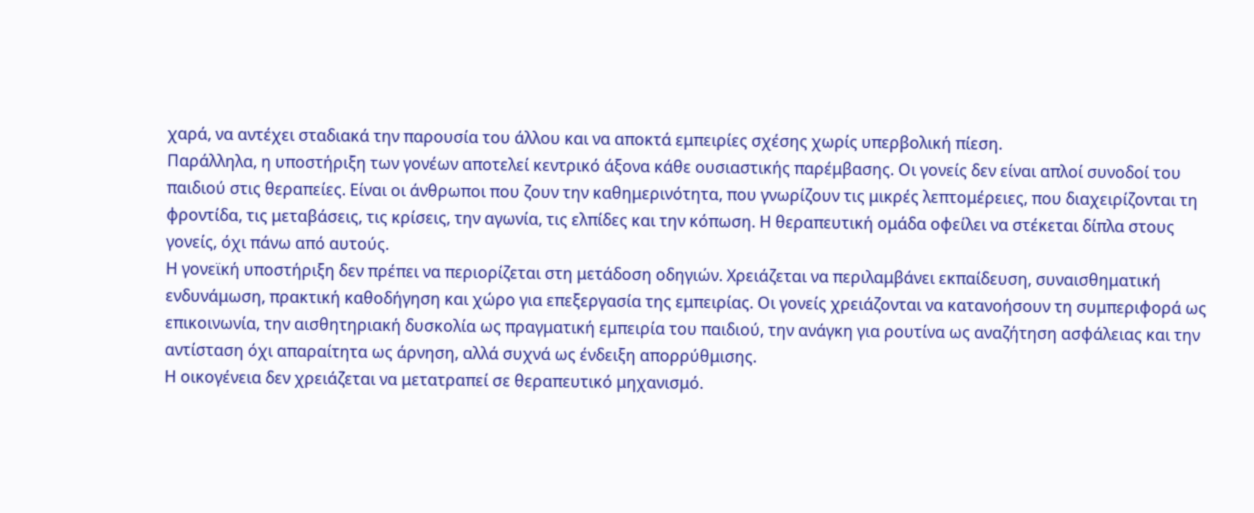χαρά, να αντέχει σταδιακά την παρουσία του άλλου και να αποκτά εμπειρίες σχέσης χωρίς υπερβολική πίεση.
Παράλληλα, η υποστήριξη των γονέων αποτελεί κεντρικό άξονα κάθε ουσιαστικής παρέμβασης. Οι γονείς δεν είναι απλοί συνοδοί του παιδιού στις θεραπείες. Είναι οι άνθρωποι που ζουν την καθημερινότητα, που γνωρίζουν τις μικρές λεπτομέρειες, που διαχειρίζονται τη φροντίδα, τις μεταβάσεις, τις κρίσεις, την αγωνία, τις ελπίδες και την κόπωση. Η θεραπευτική ομάδα οφείλει να στέκεται δίπλα στους γονείς, όχι πάνω από αυτούς.
Η γονεϊκή υποστήριξη δεν πρέπει να περιορίζεται στη μετάδοση οδηγιών. Χρειάζεται να περιλαμβάνει εκπαίδευση, συναισθηματική ενδυνάμωση, πρακτική καθοδήγηση και χώρο για επεξεργασία της εμπειρίας. Οι γονείς χρειάζονται να κατανοήσουν τη συμπεριφορά ως επικοινωνία, την αισθητηριακή δυσκολία ως πραγματική εμπειρία του παιδιού, την ανάγκη για ρουτίνα ως αναζήτηση ασφάλειας και την αντίσταση όχι απαραίτητα ως άρνηση, αλλά συχνά ως ένδειξη απορρύθμισης.
Η οικογένεια δεν χρειάζεται να μετατραπεί σε θεραπευτικό μηχανισμό.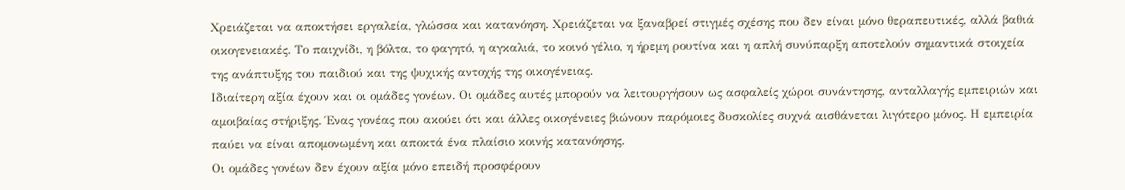Χρειάζεται να αποκτήσει εργαλεία, γλώσσα και κατανόηση. Χρειάζεται να ξαναβρεί στιγμές σχέσης που δεν είναι μόνο θεραπευτικές, αλλά βαθιά οικογενειακές. Το παιχνίδι, η βόλτα, το φαγητό, η αγκαλιά, το κοινό γέλιο, η ήρεμη ρουτίνα και η απλή συνύπαρξη αποτελούν σημαντικά στοιχεία της ανάπτυξης του παιδιού και της ψυχικής αντοχής της οικογένειας.
Ιδιαίτερη αξία έχουν και οι ομάδες γονέων. Οι ομάδες αυτές μπορούν να λειτουργήσουν ως ασφαλείς χώροι συνάντησης, ανταλλαγής εμπειριών και αμοιβαίας στήριξης. Ένας γονέας που ακούει ότι και άλλες οικογένειες βιώνουν παρόμοιες δυσκολίες συχνά αισθάνεται λιγότερο μόνος. Η εμπειρία παύει να είναι απομονωμένη και αποκτά ένα πλαίσιο κοινής κατανόησης.
Οι ομάδες γονέων δεν έχουν αξία μόνο επειδή προσφέρουν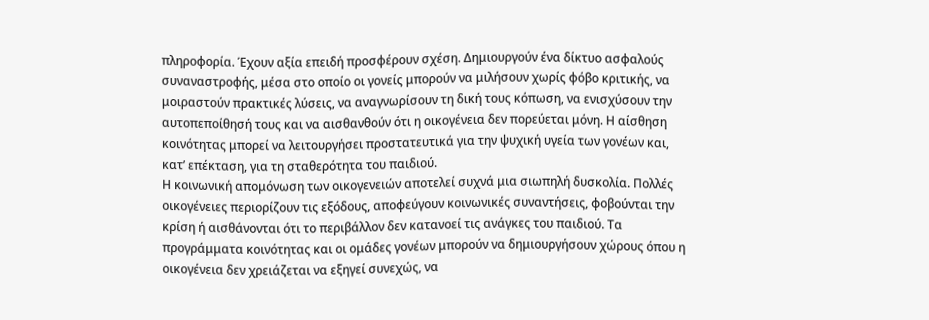πληροφορία. Έχουν αξία επειδή προσφέρουν σχέση. Δημιουργούν ένα δίκτυο ασφαλούς συναναστροφής, μέσα στο οποίο οι γονείς μπορούν να μιλήσουν χωρίς φόβο κριτικής, να μοιραστούν πρακτικές λύσεις, να αναγνωρίσουν τη δική τους κόπωση, να ενισχύσουν την αυτοπεποίθησή τους και να αισθανθούν ότι η οικογένεια δεν πορεύεται μόνη. Η αίσθηση κοινότητας μπορεί να λειτουργήσει προστατευτικά για την ψυχική υγεία των γονέων και, κατ’ επέκταση, για τη σταθερότητα του παιδιού.
Η κοινωνική απομόνωση των οικογενειών αποτελεί συχνά μια σιωπηλή δυσκολία. Πολλές οικογένειες περιορίζουν τις εξόδους, αποφεύγουν κοινωνικές συναντήσεις, φοβούνται την κρίση ή αισθάνονται ότι το περιβάλλον δεν κατανοεί τις ανάγκες του παιδιού. Τα προγράμματα κοινότητας και οι ομάδες γονέων μπορούν να δημιουργήσουν χώρους όπου η οικογένεια δεν χρειάζεται να εξηγεί συνεχώς, να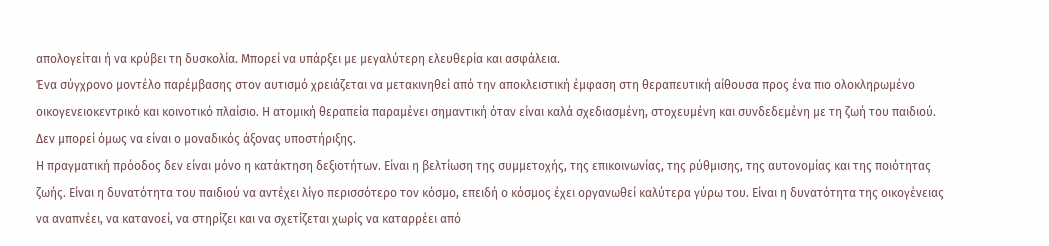απολογείται ή να κρύβει τη δυσκολία. Μπορεί να υπάρξει με μεγαλύτερη ελευθερία και ασφάλεια.
Ένα σύγχρονο μοντέλο παρέμβασης στον αυτισμό χρειάζεται να μετακινηθεί από την αποκλειστική έμφαση στη θεραπευτική αίθουσα προς ένα πιο ολοκληρωμένο οικογενειοκεντρικό και κοινοτικό πλαίσιο. Η ατομική θεραπεία παραμένει σημαντική όταν είναι καλά σχεδιασμένη, στοχευμένη και συνδεδεμένη με τη ζωή του παιδιού. Δεν μπορεί όμως να είναι ο μοναδικός άξονας υποστήριξης.
Η πραγματική πρόοδος δεν είναι μόνο η κατάκτηση δεξιοτήτων. Είναι η βελτίωση της συμμετοχής, της επικοινωνίας, της ρύθμισης, της αυτονομίας και της ποιότητας ζωής. Είναι η δυνατότητα του παιδιού να αντέχει λίγο περισσότερο τον κόσμο, επειδή ο κόσμος έχει οργανωθεί καλύτερα γύρω του. Είναι η δυνατότητα της οικογένειας να αναπνέει, να κατανοεί, να στηρίζει και να σχετίζεται χωρίς να καταρρέει από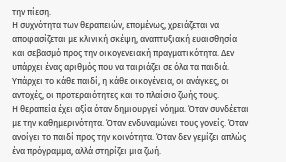την πίεση.
Η συχνότητα των θεραπειών, επομένως, χρειάζεται να αποφασίζεται με κλινική σκέψη, αναπτυξιακή ευαισθησία και σεβασμό προς την οικογενειακή πραγματικότητα. Δεν υπάρχει ένας αριθμός που να ταιριάζει σε όλα τα παιδιά. Υπάρχει το κάθε παιδί, η κάθε οικογένεια, οι ανάγκες, οι αντοχές, οι προτεραιότητες και το πλαίσιο ζωής τους.
Η θεραπεία έχει αξία όταν δημιουργεί νόημα. Όταν συνδέεται με την καθημερινότητα. Όταν ενδυναμώνει τους γονείς. Όταν ανοίγει το παιδί προς την κοινότητα. Όταν δεν γεμίζει απλώς ένα πρόγραμμα, αλλά στηρίζει μια ζωή.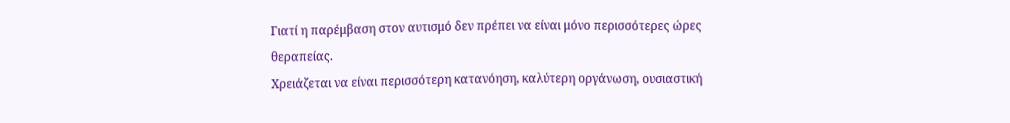Γιατί η παρέμβαση στον αυτισμό δεν πρέπει να είναι μόνο περισσότερες ώρες θεραπείας.
Χρειάζεται να είναι περισσότερη κατανόηση, καλύτερη οργάνωση, ουσιαστική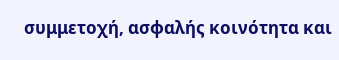συμμετοχή, ασφαλής κοινότητα και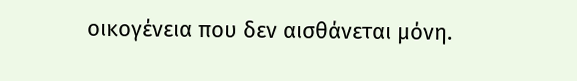οικογένεια που δεν αισθάνεται μόνη.